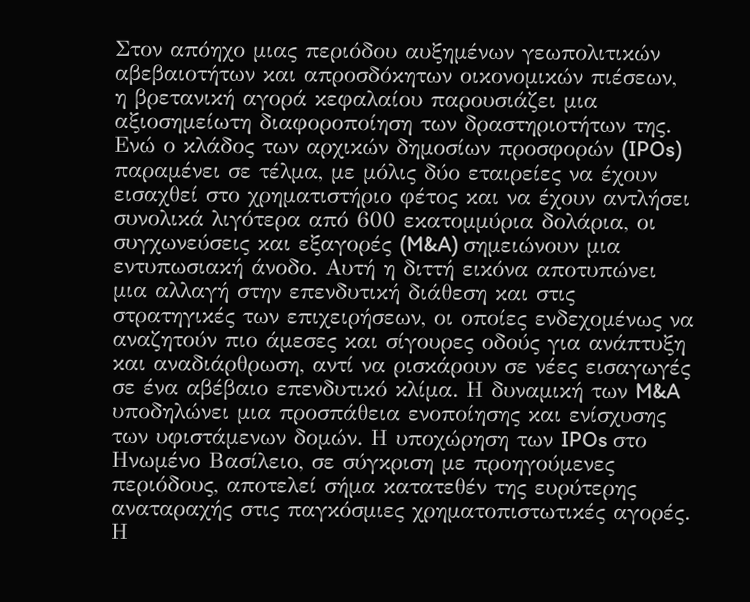Στον απόηχο μιας περιόδου αυξημένων γεωπολιτικών αβεβαιοτήτων και απροσδόκητων οικονομικών πιέσεων, η βρετανική αγορά κεφαλαίου παρουσιάζει μια αξιοσημείωτη διαφοροποίηση των δραστηριοτήτων της. Ενώ ο κλάδος των αρχικών δημοσίων προσφορών (IPOs) παραμένει σε τέλμα, με μόλις δύο εταιρείες να έχουν εισαχθεί στο χρηματιστήριο φέτος και να έχουν αντλήσει συνολικά λιγότερα από 600 εκατομμύρια δολάρια, οι συγχωνεύσεις και εξαγορές (M&A) σημειώνουν μια εντυπωσιακή άνοδο. Αυτή η διττή εικόνα αποτυπώνει μια αλλαγή στην επενδυτική διάθεση και στις στρατηγικές των επιχειρήσεων, οι οποίες ενδεχομένως να αναζητούν πιο άμεσες και σίγουρες οδούς για ανάπτυξη και αναδιάρθρωση, αντί να ρισκάρουν σε νέες εισαγωγές σε ένα αβέβαιο επενδυτικό κλίμα. Η δυναμική των M&A υποδηλώνει μια προσπάθεια ενοποίησης και ενίσχυσης των υφιστάμενων δομών. Η υποχώρηση των IPOs στο Ηνωμένο Βασίλειο, σε σύγκριση με προηγούμενες περιόδους, αποτελεί σήμα κατατεθέν της ευρύτερης αναταραχής στις παγκόσμιες χρηματοπιστωτικές αγορές.
Η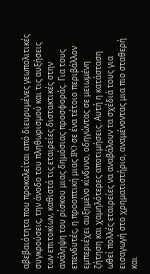αβεβαιότητα που προκαλείται από διευρυμένες γεωπολιτικές συγκρούσεις, την άνοδο του πληθωρισμού και τις αυξήσεις των επιτοκίων, καθιστά τις εταιρείες διστακτικές στην ανάληψη του ρίσκου μιας δημόσιας προσφοράς. Για τους επενδυτές, η προοπτική μιας IPO σε ένα τέτοιο περιβάλλον εμπεριέχει αυξημένο κίνδυνο, οδηγώντας σε μειωμένη ζήτηση και χαμηλότερες αποτιμήσεις. Αυτή η κατάσταση ωθεί πολλές εταιρείες να αναβάλουν τα σχέδιά τους για εισαγωγή στο χρηματιστήριο, αναμένοντας μια πιο σταθερή και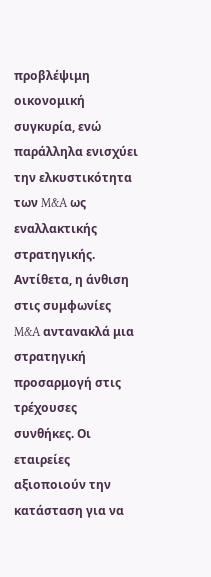προβλέψιμη οικονομική συγκυρία, ενώ παράλληλα ενισχύει την ελκυστικότητα των M&A ως εναλλακτικής στρατηγικής. Αντίθετα, η άνθιση στις συμφωνίες M&A αντανακλά μια στρατηγική προσαρμογή στις τρέχουσες συνθήκες. Οι εταιρείες αξιοποιούν την κατάσταση για να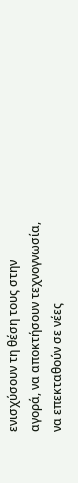ενισχύσουν τη θέση τους στην αγορά, να αποκτήσουν τεχνογνωσία, να επεκταθούν σε νέες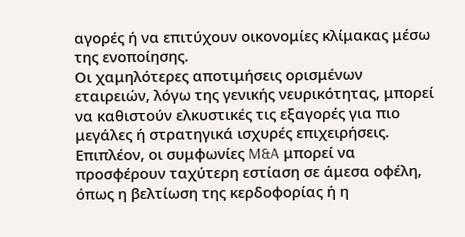αγορές ή να επιτύχουν οικονομίες κλίμακας μέσω της ενοποίησης.
Οι χαμηλότερες αποτιμήσεις ορισμένων εταιρειών, λόγω της γενικής νευρικότητας, μπορεί να καθιστούν ελκυστικές τις εξαγορές για πιο μεγάλες ή στρατηγικά ισχυρές επιχειρήσεις. Επιπλέον, οι συμφωνίες M&A μπορεί να προσφέρουν ταχύτερη εστίαση σε άμεσα οφέλη, όπως η βελτίωση της κερδοφορίας ή η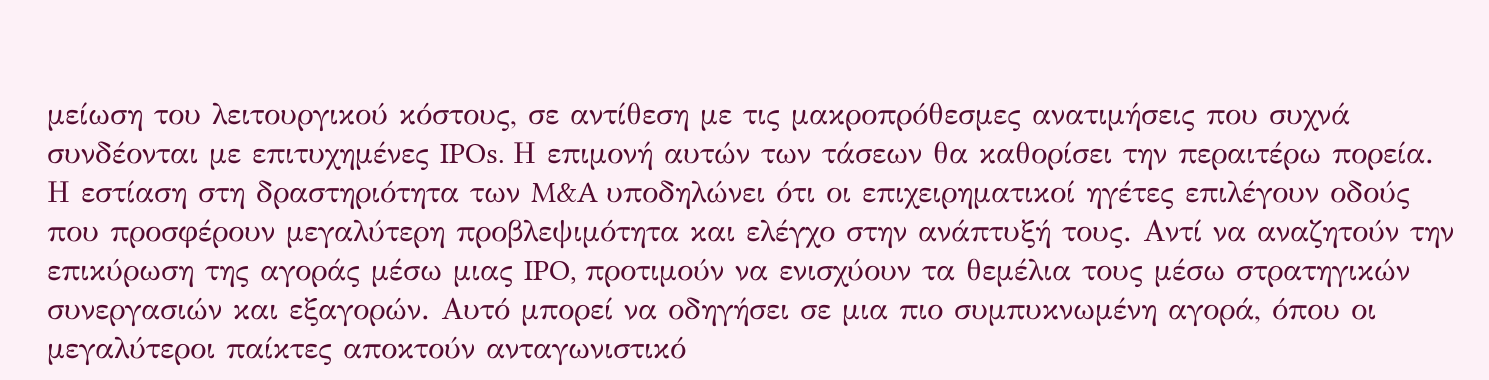μείωση του λειτουργικού κόστους, σε αντίθεση με τις μακροπρόθεσμες ανατιμήσεις που συχνά συνδέονται με επιτυχημένες IPOs. Η επιμονή αυτών των τάσεων θα καθορίσει την περαιτέρω πορεία. Η εστίαση στη δραστηριότητα των M&A υποδηλώνει ότι οι επιχειρηματικοί ηγέτες επιλέγουν οδούς που προσφέρουν μεγαλύτερη προβλεψιμότητα και ελέγχο στην ανάπτυξή τους. Αντί να αναζητούν την επικύρωση της αγοράς μέσω μιας IPO, προτιμούν να ενισχύουν τα θεμέλια τους μέσω στρατηγικών συνεργασιών και εξαγορών. Αυτό μπορεί να οδηγήσει σε μια πιο συμπυκνωμένη αγορά, όπου οι μεγαλύτεροι παίκτες αποκτούν ανταγωνιστικό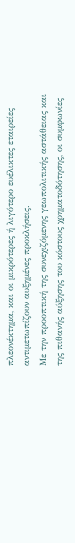πλεονέκτημα, και οι μικρότερες ή λιγότερο ευέλικτες εταιρείες αντιμετωπίζουν αυξημένες προκλήσεις.
Με την προοπτική της συνεχιζόμενης γεωπολιτικής αστάθειας και της πιθανής αύξησης του κόστους χρηματοδότησης, οι συμφωνίες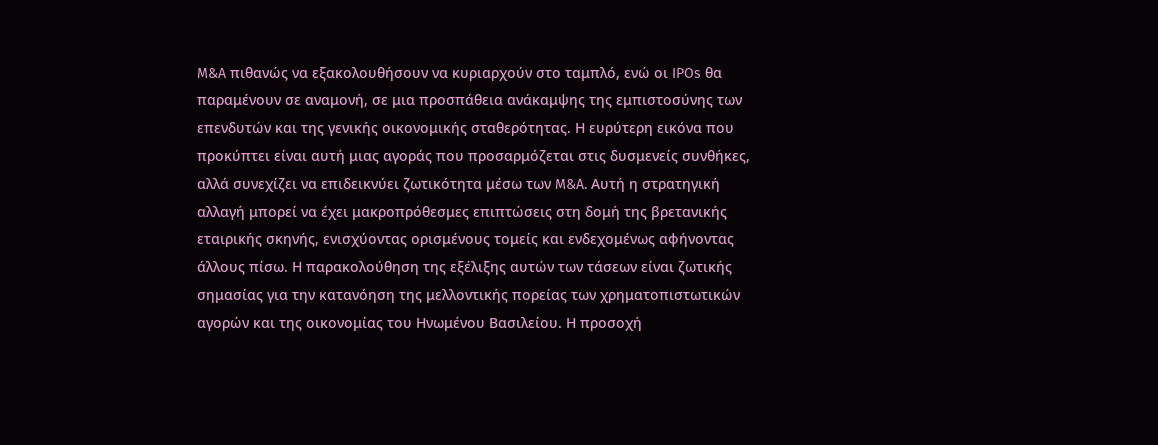M&A πιθανώς να εξακολουθήσουν να κυριαρχούν στο ταμπλό, ενώ οι IPOs θα παραμένουν σε αναμονή, σε μια προσπάθεια ανάκαμψης της εμπιστοσύνης των επενδυτών και της γενικής οικονομικής σταθερότητας. Η ευρύτερη εικόνα που προκύπτει είναι αυτή μιας αγοράς που προσαρμόζεται στις δυσμενείς συνθήκες, αλλά συνεχίζει να επιδεικνύει ζωτικότητα μέσω των M&A. Αυτή η στρατηγική αλλαγή μπορεί να έχει μακροπρόθεσμες επιπτώσεις στη δομή της βρετανικής εταιρικής σκηνής, ενισχύοντας ορισμένους τομείς και ενδεχομένως αφήνοντας άλλους πίσω. Η παρακολούθηση της εξέλιξης αυτών των τάσεων είναι ζωτικής σημασίας για την κατανόηση της μελλοντικής πορείας των χρηματοπιστωτικών αγορών και της οικονομίας του Ηνωμένου Βασιλείου. Η προσοχή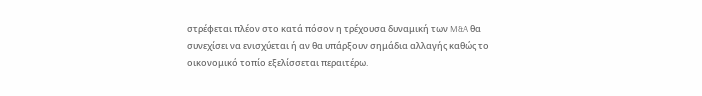στρέφεται πλέον στο κατά πόσον η τρέχουσα δυναμική των M&A θα συνεχίσει να ενισχύεται ή αν θα υπάρξουν σημάδια αλλαγής καθώς το οικονομικό τοπίο εξελίσσεται περαιτέρω.